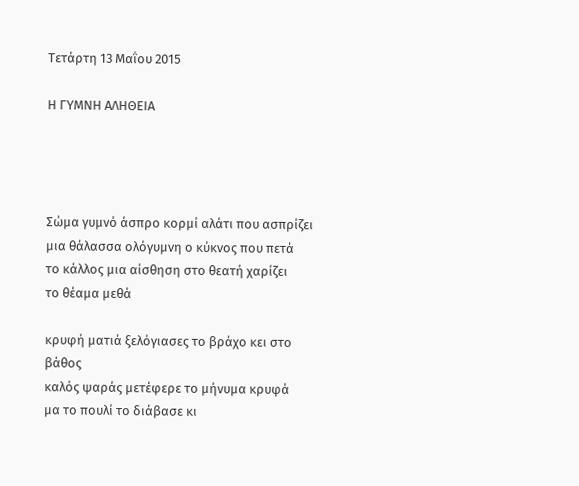Τετάρτη 13 Μαΐου 2015

Η ΓΥΜΝΗ ΑΛΗΘΕΙΑ




Σώμα γυμνό άσπρο κορμί αλάτι που ασπρίζει
μια θάλασσα ολόγυμνη ο κύκνος που πετά
το κάλλος μια αίσθηση στο θεατή χαρίζει
το θέαμα μεθά

κρυφή ματιά ξελόγιασες το βράχο κει στο βάθος
καλός ψαράς μετέφερε το μήνυμα κρυφά
μα το πουλί το διάβασε κι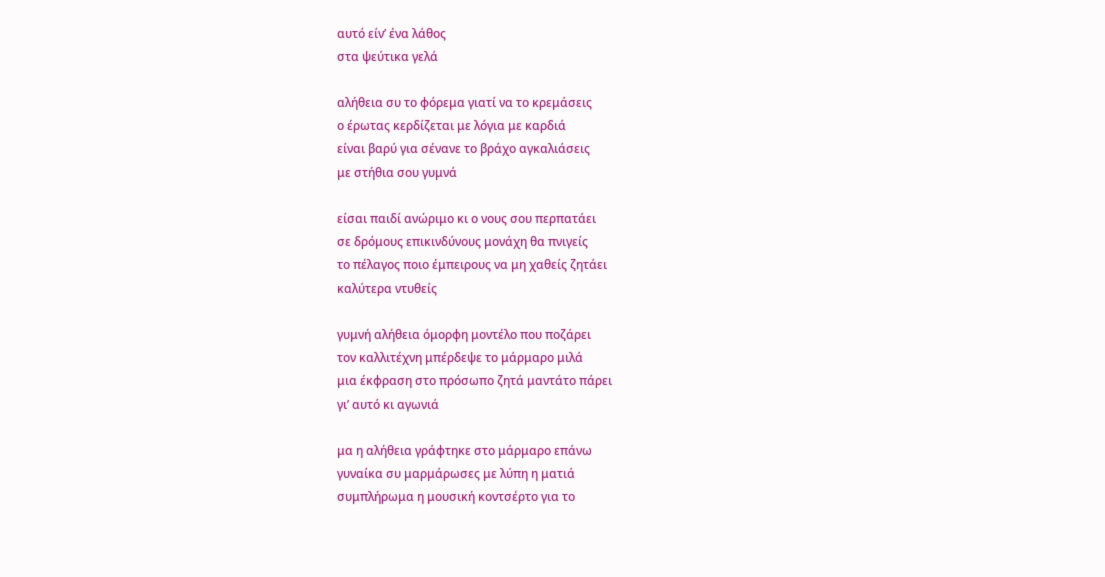αυτό είν’ ένα λάθος
στα ψεύτικα γελά

αλήθεια συ το φόρεμα γιατί να το κρεμάσεις
ο έρωτας κερδίζεται με λόγια με καρδιά
είναι βαρύ για σένανε το βράχο αγκαλιάσεις
με στήθια σου γυμνά

είσαι παιδί ανώριμο κι ο νους σου περπατάει
σε δρόμους επικινδύνους μονάχη θα πνιγείς
το πέλαγος ποιο έμπειρους να μη χαθείς ζητάει
καλύτερα ντυθείς

γυμνή αλήθεια όμορφη μοντέλο που ποζάρει
τον καλλιτέχνη μπέρδεψε το μάρμαρο μιλά
μια έκφραση στο πρόσωπο ζητά μαντάτο πάρει
γι’ αυτό κι αγωνιά

μα η αλήθεια γράφτηκε στο μάρμαρο επάνω
γυναίκα συ μαρμάρωσες με λύπη η ματιά
συμπλήρωμα η μουσική κοντσέρτο για το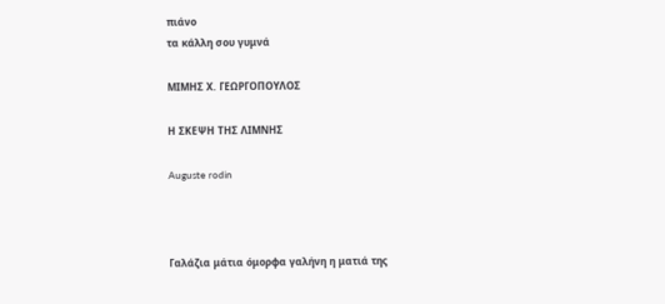πιάνο
τα κάλλη σου γυμνά

ΜΙΜΗΣ Χ. ΓΕΩΡΓΟΠΟΥΛΟΣ

Η ΣΚΕΨΗ ΤΗΣ ΛΙΜΝΗΣ

Auguste rodin



Γαλάζια μάτια όμορφα γαλήνη η ματιά της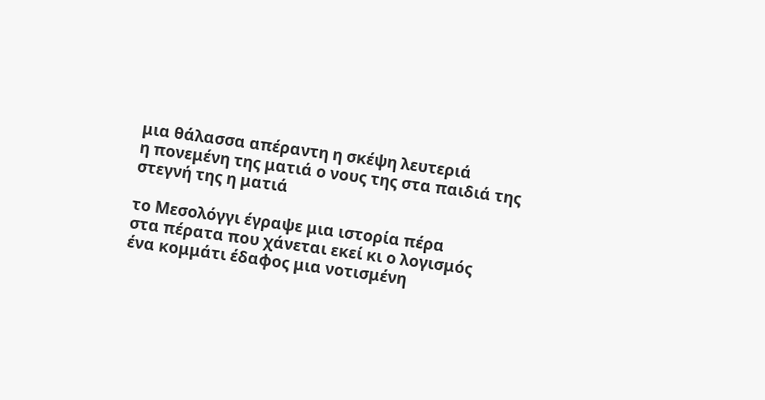μια θάλασσα απέραντη η σκέψη λευτεριά
η πονεμένη της ματιά ο νους της στα παιδιά της
στεγνή της η ματιά

το Μεσολόγγι έγραψε μια ιστορία πέρα
στα πέρατα που χάνεται εκεί κι ο λογισμός
ένα κομμάτι έδαφος μια νοτισμένη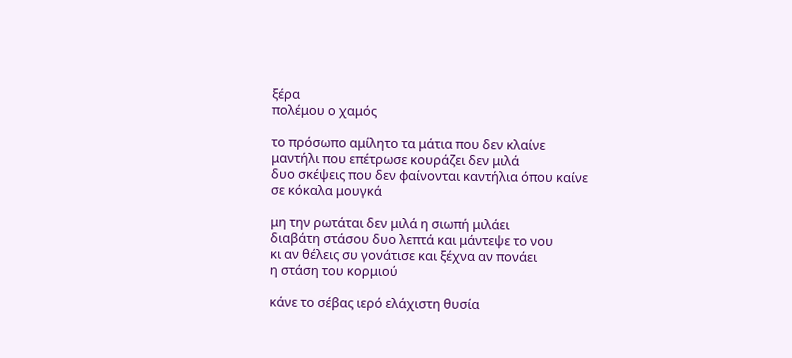ξέρα
πολέμου ο χαμός

το πρόσωπο αμίλητο τα μάτια που δεν κλαίνε
μαντήλι που επέτρωσε κουράζει δεν μιλά
δυο σκέψεις που δεν φαίνονται καντήλια όπου καίνε
σε κόκαλα μουγκά

μη την ρωτάται δεν μιλά η σιωπή μιλάει
διαβάτη στάσου δυο λεπτά και μάντεψε το νου
κι αν θέλεις συ γονάτισε και ξέχνα αν πονάει
η στάση του κορμιού

κάνε το σέβας ιερό ελάχιστη θυσία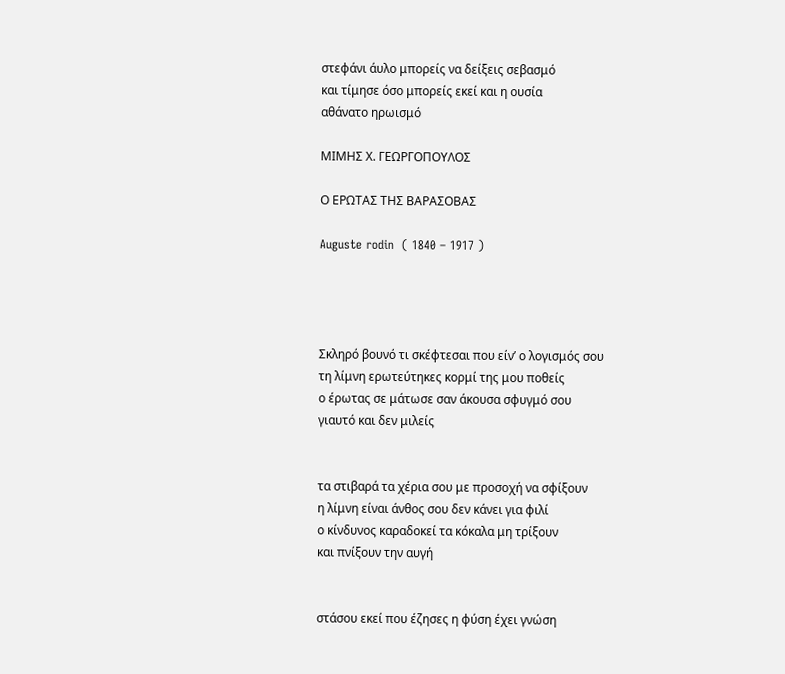στεφάνι άυλο μπορείς να δείξεις σεβασμό
και τίμησε όσο μπορείς εκεί και η ουσία
αθάνατο ηρωισμό

ΜΙΜΗΣ Χ. ΓΕΩΡΓΟΠΟΥΛΟΣ

Ο ΕΡΩΤΑΣ ΤΗΣ ΒΑΡΑΣΟΒΑΣ

Auguste rodin  ( 1840 – 1917 )




Σκληρό βουνό τι σκέφτεσαι που είν’ ο λογισμός σου
τη λίμνη ερωτεύτηκες κορμί της μου ποθείς
ο έρωτας σε μάτωσε σαν άκουσα σφυγμό σου
γιαυτό και δεν μιλείς


τα στιβαρά τα χέρια σου με προσοχή να σφίξουν
η λίμνη είναι άνθος σου δεν κάνει για φιλί
ο κίνδυνος καραδοκεί τα κόκαλα μη τρίξουν
και πνίξουν την αυγή


στάσου εκεί που έζησες η φύση έχει γνώση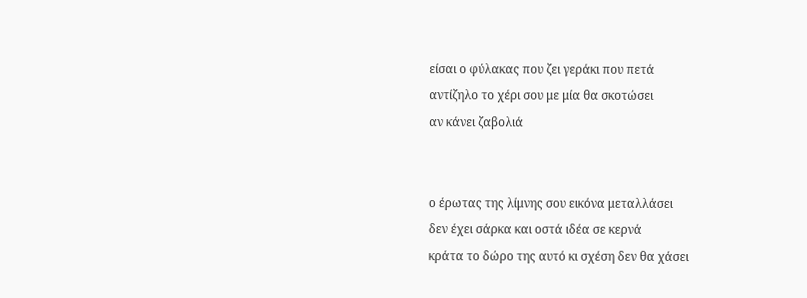είσαι ο φύλακας που ζει γεράκι που πετά
αντίζηλο το χέρι σου με μία θα σκοτώσει
αν κάνει ζαβολιά


ο έρωτας της λίμνης σου εικόνα μεταλλάσει
δεν έχει σάρκα και οστά ιδέα σε κερνά
κράτα το δώρο της αυτό κι σχέση δεν θα χάσει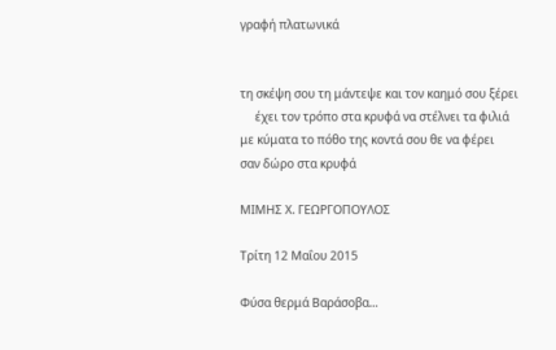γραφή πλατωνικά


τη σκέψη σου τη μάντεψε και τον καημό σου ξέρει
     έχει τον τρόπο στα κρυφά να στέλνει τα φιλιά
με κύματα το πόθο της κοντά σου θε να φέρει
σαν δώρο στα κρυφά

ΜΙΜΗΣ Χ. ΓΕΩΡΓΟΠΟΥΛΟΣ

Τρίτη 12 Μαΐου 2015

Φύσα θερμά Βαράσοβα...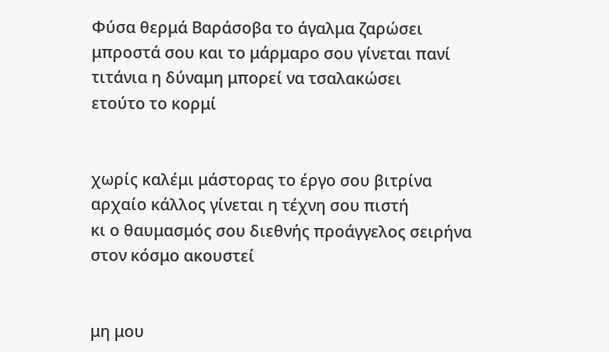Φύσα θερμά Βαράσοβα το άγαλμα ζαρώσει
μπροστά σου και το μάρμαρο σου γίνεται πανί
τιτάνια η δύναμη μπορεί να τσαλακώσει
ετούτο το κορμί


χωρίς καλέμι μάστορας το έργο σου βιτρίνα
αρχαίο κάλλος γίνεται η τέχνη σου πιστή
κι ο θαυμασμός σου διεθνής προάγγελος σειρήνα
στον κόσμο ακουστεί


μη μου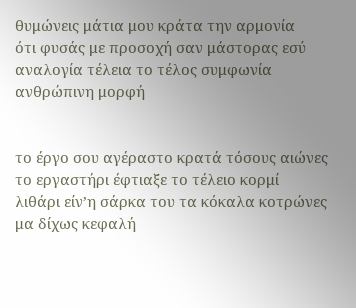θυμώνεις μάτια μου κράτα την αρμονία
ότι φυσάς με προσοχή σαν μάστορας εσύ
αναλογία τέλεια το τέλος συμφωνία
ανθρώπινη μορφή


το έργο σου αγέραστο κρατά τόσους αιώνες
το εργαστήρι έφτιαξε το τέλειο κορμί
λιθάρι είν’η σάρκα του τα κόκαλα κοτρώνες
μα δίχως κεφαλή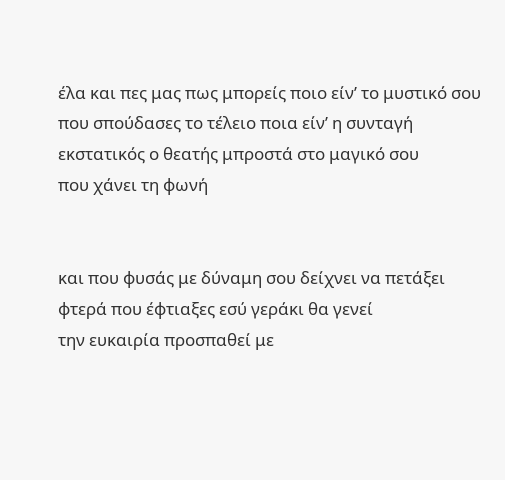έλα και πες μας πως μπορείς ποιο είν’ το μυστικό σου
που σπούδασες το τέλειο ποια είν’ η συνταγή
εκστατικός ο θεατής μπροστά στο μαγικό σου
που χάνει τη φωνή


και που φυσάς με δύναμη σου δείχνει να πετάξει
φτερά που έφτιαξες εσύ γεράκι θα γενεί
την ευκαιρία προσπαθεί με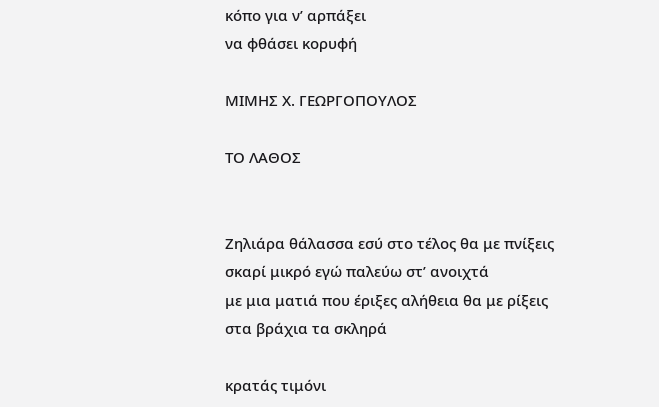κόπο για ν’ αρπάξει
να φθάσει κορυφή

ΜΙΜΗΣ Χ. ΓΕΩΡΓΟΠΟΥΛΟΣ

ΤΟ ΛΑΘΟΣ


Ζηλιάρα θάλασσα εσύ στο τέλος θα με πνίξεις
σκαρί μικρό εγώ παλεύω στ’ ανοιχτά
με μια ματιά που έριξες αλήθεια θα με ρίξεις
στα βράχια τα σκληρά

κρατάς τιμόνι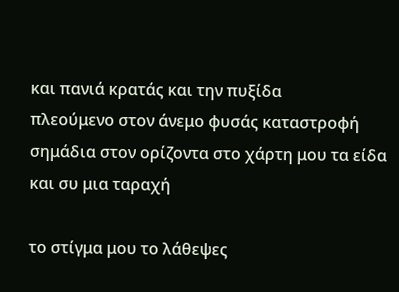και πανιά κρατάς και την πυξίδα
πλεούμενο στον άνεμο φυσάς καταστροφή
σημάδια στον ορίζοντα στο χάρτη μου τα είδα
και συ μια ταραχή

το στίγμα μου το λάθεψες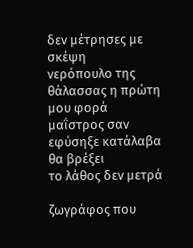δεν μέτρησες με σκέψη
νερόπουλο της θάλασσας η πρώτη μου φορά
μαΐστρος σαν εφύσηξε κατάλαβα θα βρέξει
το λάθος δεν μετρά

ζωγράφος που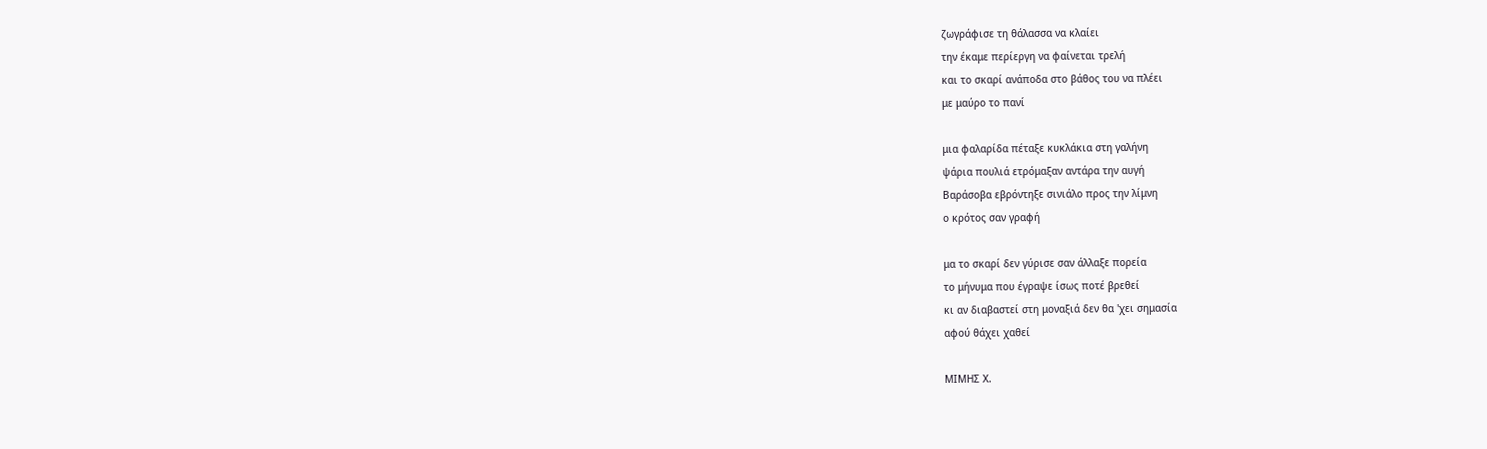ζωγράφισε τη θάλασσα να κλαίει
την έκαμε περίεργη να φαίνεται τρελή
και το σκαρί ανάποδα στο βάθος του να πλέει
με μαύρο το πανί

μια φαλαρίδα πέταξε κυκλάκια στη γαλήνη
ψάρια πουλιά ετρόμαξαν αντάρα την αυγή
Βαράσοβα εβρόντηξε σινιάλο προς την λίμνη
ο κρότος σαν γραφή

μα το σκαρί δεν γύρισε σαν άλλαξε πορεία
το μήνυμα που έγραψε ίσως ποτέ βρεθεί
κι αν διαβαστεί στη μοναξιά δεν θα 'χει σημασία
αφού θάχει χαθεί

ΜΙΜΗΣ Χ.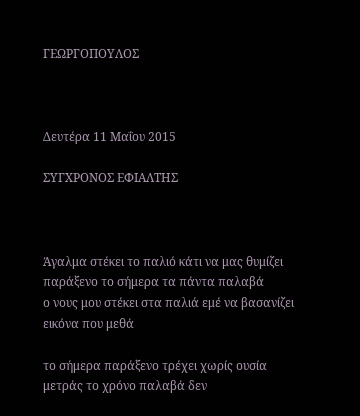ΓΕΩΡΓΟΠΟΥΛΟΣ



Δευτέρα 11 Μαΐου 2015

ΣΥΓΧΡΟΝΟΣ ΕΦΙΑΛΤΗΣ



Άγαλμα στέκει το παλιό κάτι να μας θυμίζει
παράξενο το σήμερα τα πάντα παλαβά
ο νους μου στέκει στα παλιά εμέ να βασανίζει
εικόνα που μεθά

το σήμερα παράξενο τρέχει χωρίς ουσία
μετράς το χρόνο παλαβά δεν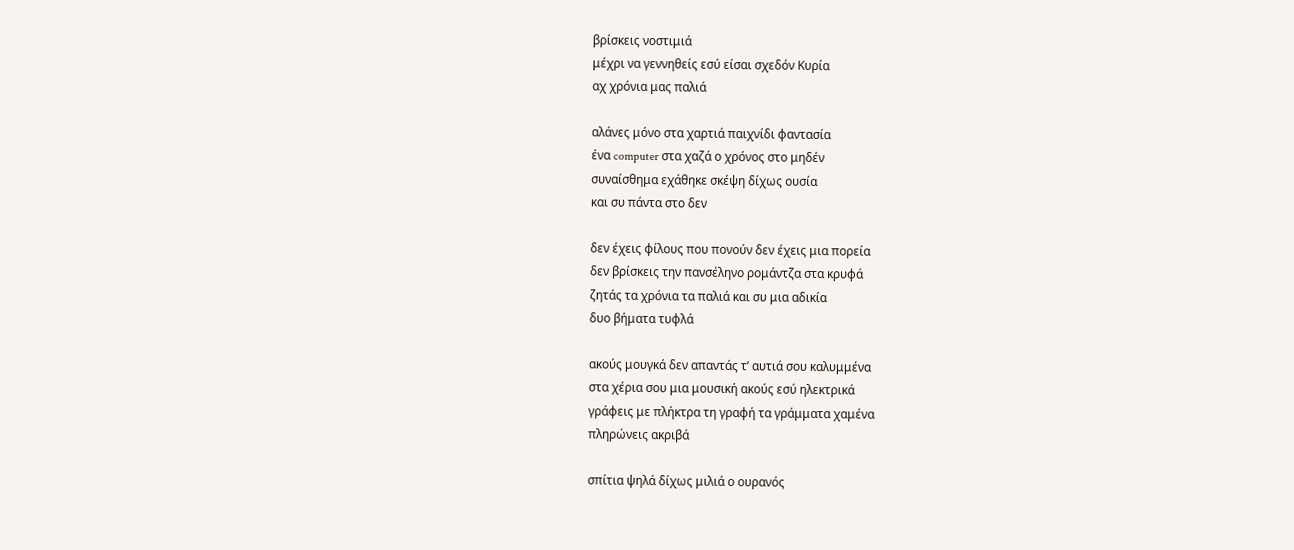βρίσκεις νοστιμιά
μέχρι να γεννηθείς εσύ είσαι σχεδόν Κυρία
αχ χρόνια μας παλιά

αλάνες μόνο στα χαρτιά παιχνίδι φαντασία
ένα computer στα χαζά ο χρόνος στο μηδέν
συναίσθημα εχάθηκε σκέψη δίχως ουσία
και συ πάντα στο δεν

δεν έχεις φίλους που πονούν δεν έχεις μια πορεία
δεν βρίσκεις την πανσέληνο ρομάντζα στα κρυφά
ζητάς τα χρόνια τα παλιά και συ μια αδικία
δυο βήματα τυφλά

ακούς μουγκά δεν απαντάς τ’ αυτιά σου καλυμμένα
στα χέρια σου μια μουσική ακούς εσύ ηλεκτρικά
γράφεις με πλήκτρα τη γραφή τα γράμματα χαμένα
πληρώνεις ακριβά

σπίτια ψηλά δίχως μιλιά ο ουρανός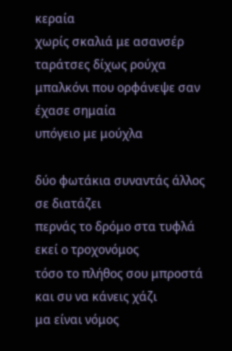κεραία
χωρίς σκαλιά με ασανσέρ ταράτσες δίχως ρούχα
μπαλκόνι που ορφάνεψε σαν έχασε σημαία
υπόγειο με μούχλα

δύο φωτάκια συναντάς άλλος σε διατάζει
περνάς το δρόμο στα τυφλά εκεί ο τροχονόμος
τόσο το πλήθος σου μπροστά και συ να κάνεις χάζι
μα είναι νόμος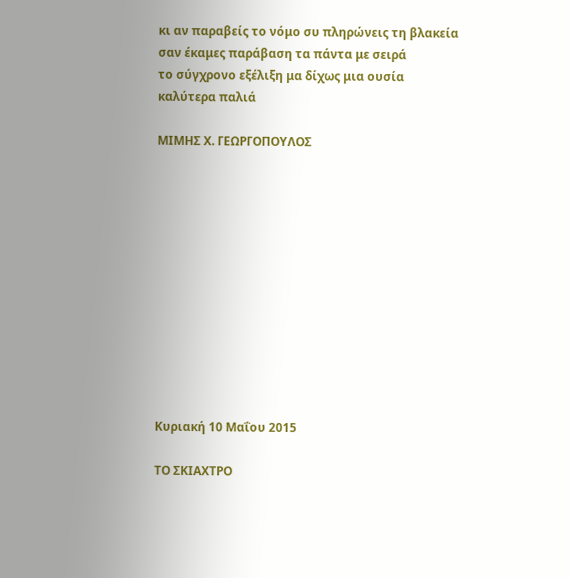κι αν παραβείς το νόμο συ πληρώνεις τη βλακεία
σαν έκαμες παράβαση τα πάντα με σειρά
το σύγχρονο εξέλιξη μα δίχως μια ουσία
καλύτερα παλιά

ΜΙΜΗΣ Χ. ΓΕΩΡΓΟΠΟΥΛΟΣ












Κυριακή 10 Μαΐου 2015

ΤΟ ΣΚΙΑΧΤΡΟ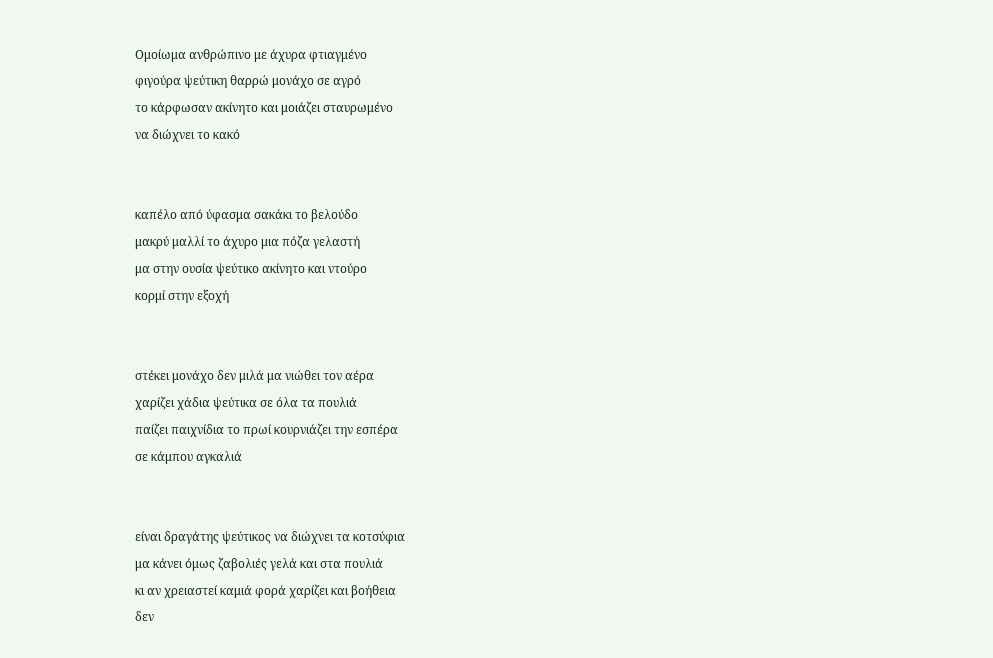Ομοίωμα ανθρώπινο με άχυρα φτιαγμένο
φιγούρα ψεύτικη θαρρώ μονάχο σε αγρό
το κάρφωσαν ακίνητο και μοιάζει σταυρωμένο
να διώχνει το κακό


καπέλο από ύφασμα σακάκι το βελούδο
μακρύ μαλλί το άχυρο μια πόζα γελαστή
μα στην ουσία ψεύτικο ακίνητο και ντούρο
κορμί στην εξοχή


στέκει μονάχο δεν μιλά μα νιώθει τον αέρα
χαρίζει χάδια ψεύτικα σε όλα τα πουλιά
παίζει παιχνίδια το πρωί κουρνιάζει την εσπέρα
σε κάμπου αγκαλιά


είναι δραγάτης ψεύτικος να διώχνει τα κοτσύφια
μα κάνει όμως ζαβολιές γελά και στα πουλιά
κι αν χρειαστεί καμιά φορά χαρίζει και βοήθεια
δεν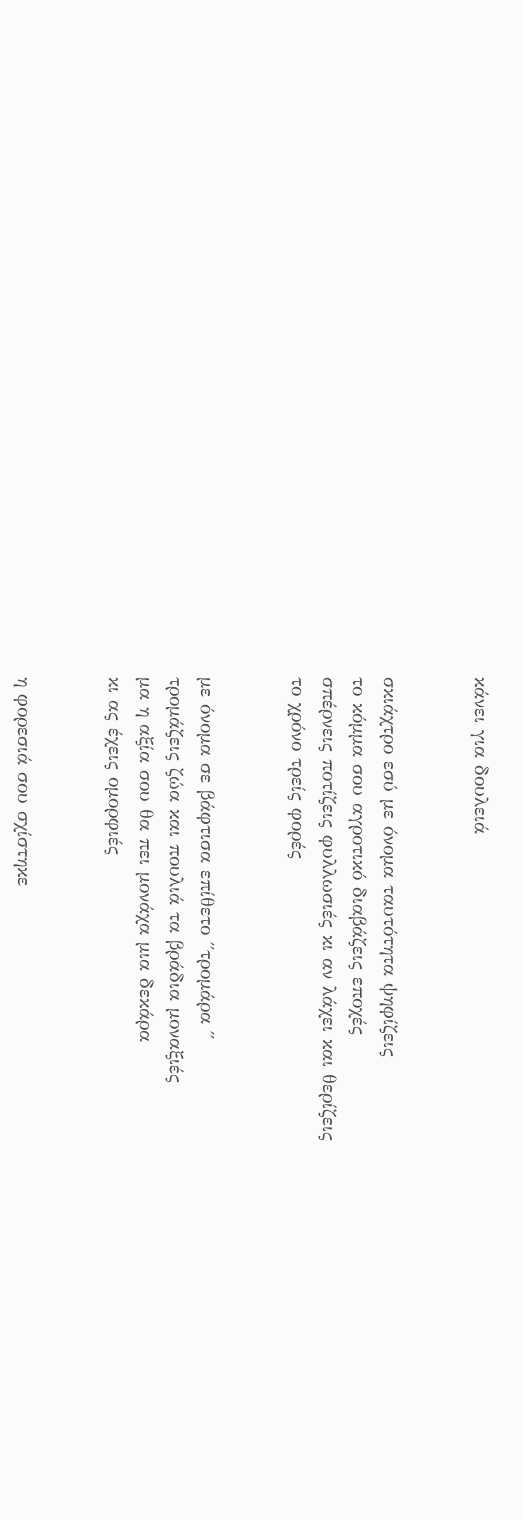κάνει για δουλειά


σκιάχτρο εσύ με όνομα ταυτότητα ψηφίζεις
το κόμμα σου αγροτικό διαβάζεις εποχές
σπέρνεις ποτίζεις φυλλωσιές κι αν λάχει και θερίζεις
το χρόνο τρείς φορές


με όνομα σε βάφτισα επίθετο ΄΄τρομάρα ΄΄
τρομάζεις ζώα και πουλιά τα βράδια μοναξιές
μα η αξία σου θα πει μονάχα μια δεκάρα
κι ας έχεις ομορφιές


η φορεσιά σου σχίστηκε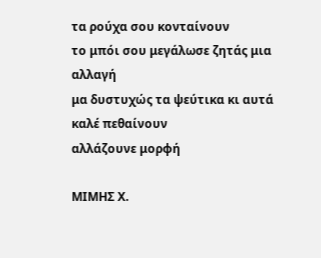τα ρούχα σου κονταίνουν
το μπόι σου μεγάλωσε ζητάς μια αλλαγή
μα δυστυχώς τα ψεύτικα κι αυτά καλέ πεθαίνουν
αλλάζουνε μορφή

ΜΙΜΗΣ Χ.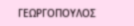ΓΕΩΡΓΟΠΟΥΛΟΣ